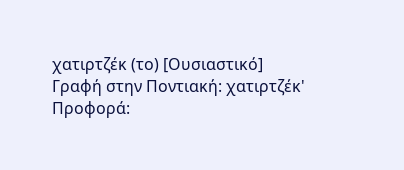χατιρτζέκ (το) [Ουσιαστικό]
Γραφή στην Ποντιακή: χατιρτζέκ'
Προφορά: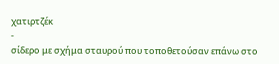χατιρτζέκ
-
σίδερο με σχήμα σταυρού που τοποθετούσαν επάνω στο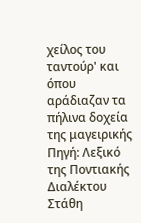χείλος του ταντούρ' και όπου αράδιαζαν τα πήλινα δοχεία της μαγειρικής
Πηγή: Λεξικό της Ποντιακής Διαλέκτου Στάθη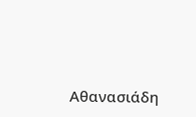Αθανασιάδη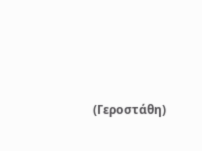(Γεροστάθη)